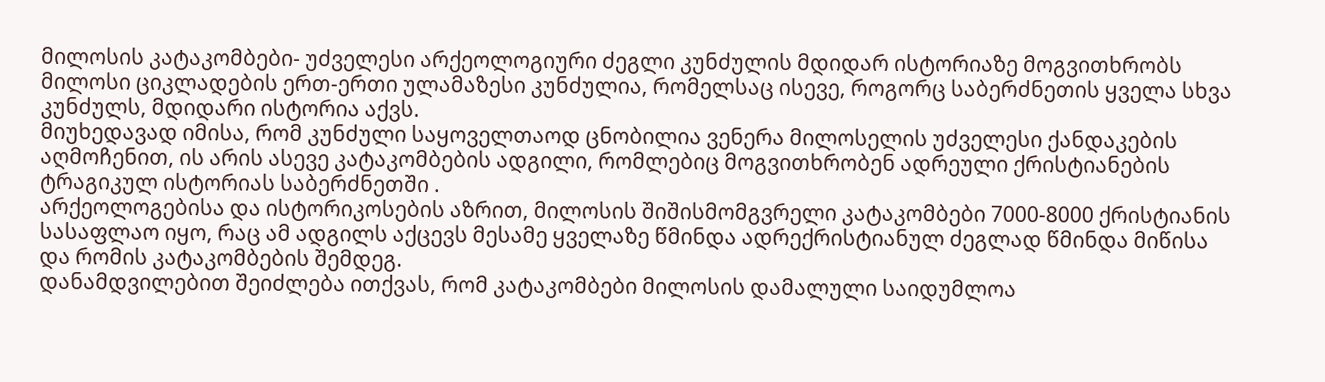მილოსის კატაკომბები- უძველესი არქეოლოგიური ძეგლი კუნძულის მდიდარ ისტორიაზე მოგვითხრობს
მილოსი ციკლადების ერთ-ერთი ულამაზესი კუნძულია, რომელსაც ისევე, როგორც საბერძნეთის ყველა სხვა კუნძულს, მდიდარი ისტორია აქვს.
მიუხედავად იმისა, რომ კუნძული საყოველთაოდ ცნობილია ვენერა მილოსელის უძველესი ქანდაკების აღმოჩენით, ის არის ასევე კატაკომბების ადგილი, რომლებიც მოგვითხრობენ ადრეული ქრისტიანების ტრაგიკულ ისტორიას საბერძნეთში .
არქეოლოგებისა და ისტორიკოსების აზრით, მილოსის შიშისმომგვრელი კატაკომბები 7000-8000 ქრისტიანის სასაფლაო იყო, რაც ამ ადგილს აქცევს მესამე ყველაზე წმინდა ადრექრისტიანულ ძეგლად წმინდა მიწისა და რომის კატაკომბების შემდეგ.
დანამდვილებით შეიძლება ითქვას, რომ კატაკომბები მილოსის დამალული საიდუმლოა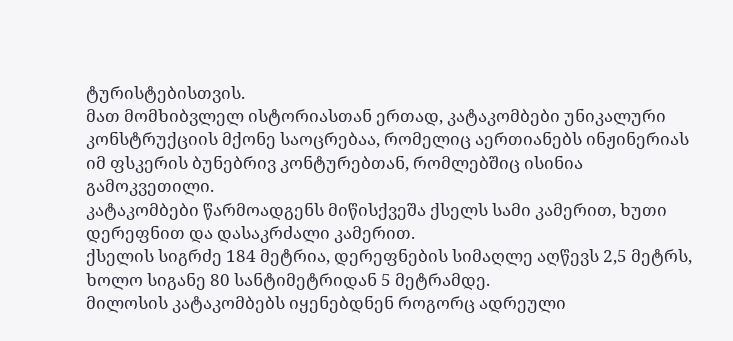ტურისტებისთვის.
მათ მომხიბვლელ ისტორიასთან ერთად, კატაკომბები უნიკალური კონსტრუქციის მქონე საოცრებაა, რომელიც აერთიანებს ინჟინერიას იმ ფსკერის ბუნებრივ კონტურებთან, რომლებშიც ისინია გამოკვეთილი.
კატაკომბები წარმოადგენს მიწისქვეშა ქსელს სამი კამერით, ხუთი დერეფნით და დასაკრძალი კამერით.
ქსელის სიგრძე 184 მეტრია, დერეფნების სიმაღლე აღწევს 2,5 მეტრს, ხოლო სიგანე 80 სანტიმეტრიდან 5 მეტრამდე.
მილოსის კატაკომბებს იყენებდნენ როგორც ადრეული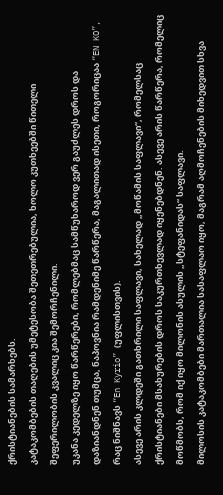ქრისტიანების სამარხებს.
კატაკომბების თაღების უმეტესობა შეთეთრებულია, ხოლო კუთხეებში წითელი შეფერილობის კვალიც კია შემორჩენილი.
უკანა კედელზე იყო წარწერები, რომლებმაც სამწუხაროდ ვერ გაუძლეს დროს და დაზიანდნენ თუმცა, ნაპოვნია რამდენიმე წარწერა, მაგალითად ისეთი, როგორიცაა “EN KO”, რაც ნიშნავს “En Kyrio” (უფლისთვის).
ასევე არის კლდეში გათხრილი საფლავი, სახელად „მოწამის საფლავი“, რომელსაც ქრისტიანები მსახურების დროს საკურთხევლად იყენებდნენ. ასევე არის წარწერა, რომელიც მოწმობს, რომ იქ იყო მილონის ასულის „სტეფანიდას“ საფლავი.
მილოსის კატაკომბები მართალია სასაფლაო იყო, მაგრამ აღმოჩენების მიხედვით სხვა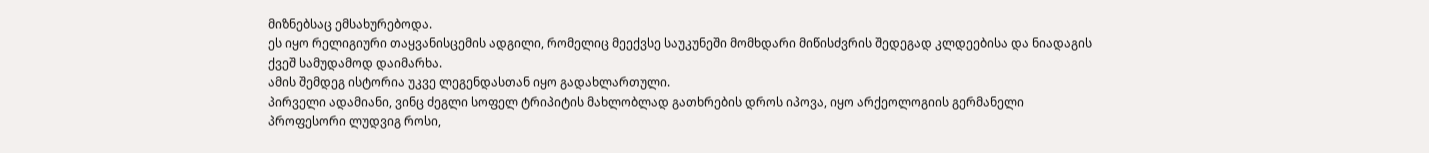მიზნებსაც ემსახურებოდა.
ეს იყო რელიგიური თაყვანისცემის ადგილი, რომელიც მეექვსე საუკუნეში მომხდარი მიწისძვრის შედეგად კლდეებისა და ნიადაგის ქვეშ სამუდამოდ დაიმარხა.
ამის შემდეგ ისტორია უკვე ლეგენდასთან იყო გადახლართული.
პირველი ადამიანი, ვინც ძეგლი სოფელ ტრიპიტის მახლობლად გათხრების დროს იპოვა, იყო არქეოლოგიის გერმანელი პროფესორი ლუდვიგ როსი,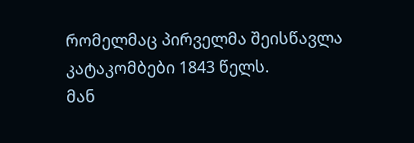რომელმაც პირველმა შეისწავლა კატაკომბები 1843 წელს.
მან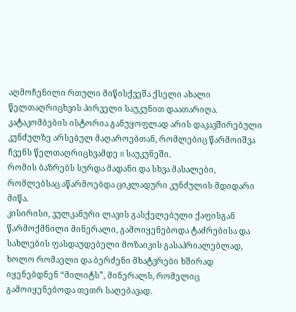აღმოჩენილი რთული მიწისქვეშა ქსელი ახალი წელთაღრიცხვის პირველი საუკუნით დაათარიღა.
კატაკომბების ისტორია განუყოფლად არის დაკავშირებული კუნძულზე არსებულ მაღაროებთან, რომლებიც წარმოიშვა ჩვენს წელთაღრიცხვამდე II საუკუნეში.
რომის ბაზრებს სურდა მადანი და სხვა მასალები, რომლებსაც აწარმოებდა ციკლადური კუნძულის მდიდარი მიწა.
კისირისი, ვულკანური ლავის გასქელებული ქაფისგან წარმოქმნილი მინერალი, გამოიყენებოდა ტაძრებისა და სახლების ფასდაუდებელი მოზაიკის გასაპრიალებლად, ხოლო რომაელი და ბერძენი მხატვრები ხშირად იყენებდნენ “მილიტს”, მინერალს, რომელიც გამოიყენებოდა თეთრ საღებავად.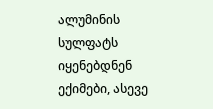ალუმინის სულფატს იყენებდნენ ექიმები, ასევე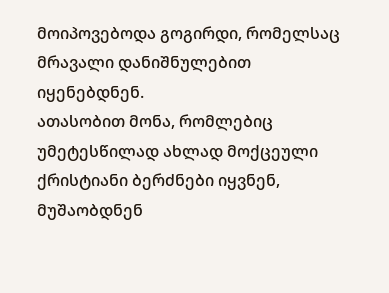მოიპოვებოდა გოგირდი, რომელსაც მრავალი დანიშნულებით იყენებდნენ.
ათასობით მონა, რომლებიც უმეტესწილად ახლად მოქცეული ქრისტიანი ბერძნები იყვნენ, მუშაობდნენ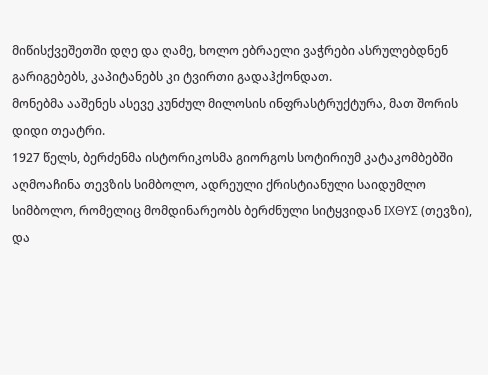მიწისქვეშეთში დღე და ღამე, ხოლო ებრაელი ვაჭრები ასრულებდნენ გარიგებებს, კაპიტანებს კი ტვირთი გადაჰქონდათ.
მონებმა ააშენეს ასევე კუნძულ მილოსის ინფრასტრუქტურა, მათ შორის დიდი თეატრი.
1927 წელს, ბერძენმა ისტორიკოსმა გიორგოს სოტირიუმ კატაკომბებში აღმოაჩინა თევზის სიმბოლო, ადრეული ქრისტიანული საიდუმლო სიმბოლო, რომელიც მომდინარეობს ბერძნული სიტყვიდან ΙΧΘΥΣ (თევზი), და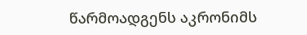წარმოადგენს აკრონიმს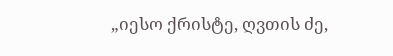„იესო ქრისტე, ღვთის ძე,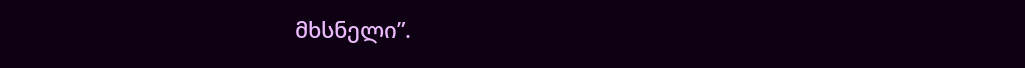მხსნელი”.